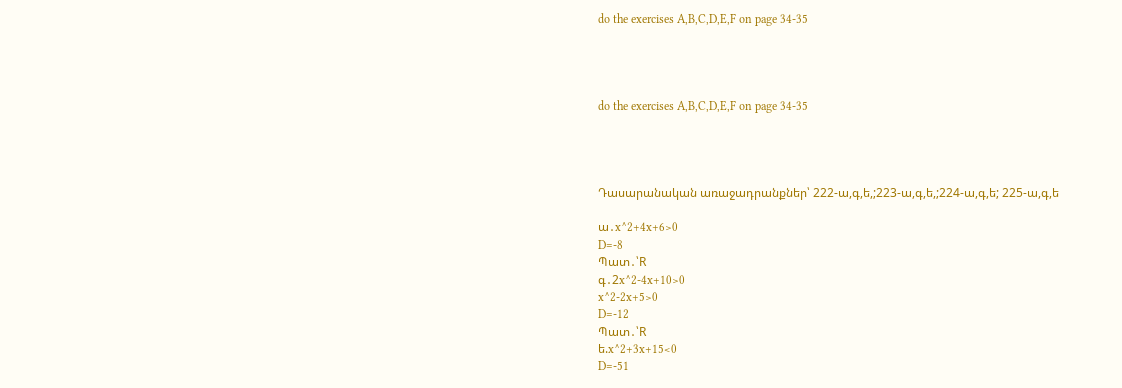do the exercises A,B,C,D,E,F on page 34-35




do the exercises A,B,C,D,E,F on page 34-35




Դասարանական առաջադրանքներ՝ 222-ա,գ,ե,;223-ա,գ,ե,;224-ա,գ,ե; 225-ա,գ,ե

ա․x^2+4x+6>0
D=-8
Պատ․՝R
գ․2x^2-4x+10>0
x^2-2x+5>0
D=-12
Պատ․՝R
ե.x^2+3x+15<0
D=-51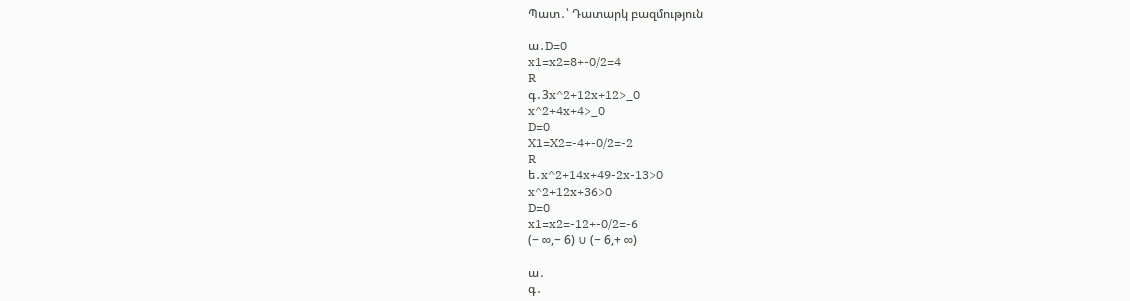Պատ․՝ Դատարկ բազմություն

ա․D=0
x1=x2=8+-0/2=4
R
գ․3x^2+12x+12>_0
x^2+4x+4>_0
D=0
X1=X2=-4+-0/2=-2
R
ե․x^2+14x+49-2x-13>0
x^2+12x+36>0
D=0
x1=x2=-12+-0/2=-6
(− ∞,− 6) ∪ (− 6,+ ∞)

ա․
գ․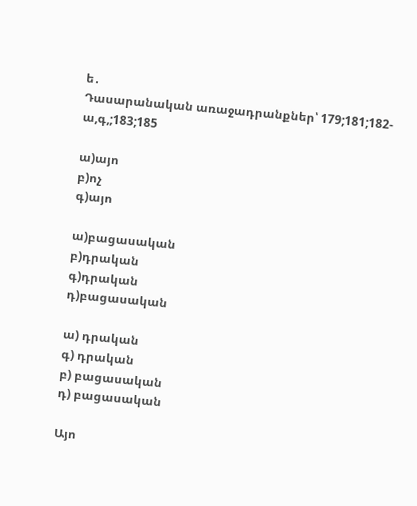ե․
Դասարանական առաջադրանքներ՝ 179;181;182-ա,գ,;183;185

ա)այո
բ)ոչ
գ)այո

ա)բացասական
բ)դրական
գ)դրական
դ)բացասական

ա) դրական
գ) դրական
բ) բացասական
դ) բացասական

Այո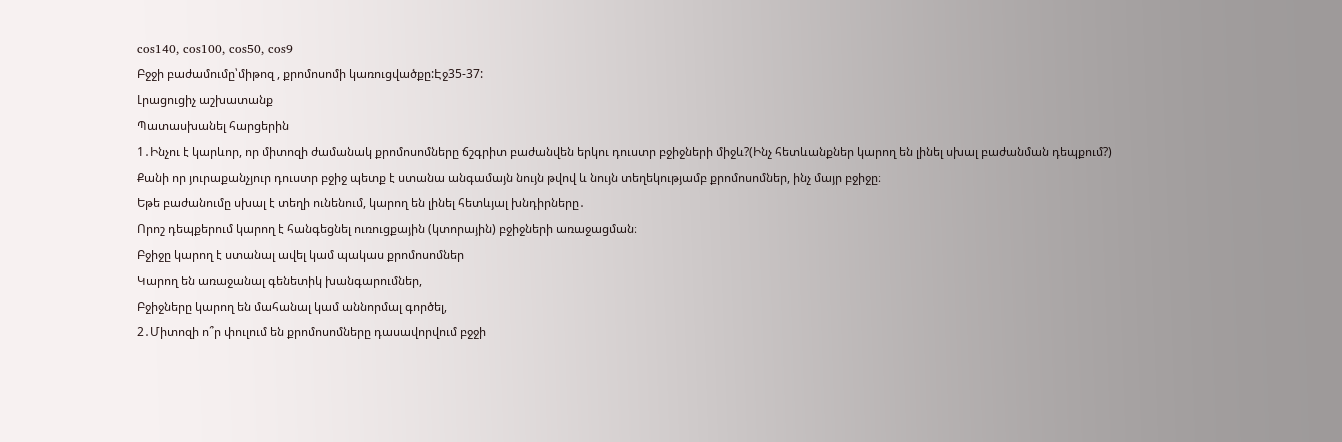cos140, cos100, cos50, cos9
Բջջի բաժամումը՝միթոզ , քրոմոսոմի կառուցվածքը:Էջ35-37:
Լրացուցիչ աշխատանք
Պատասխանել հարցերին
1․Ինչու է կարևոր, որ միտոզի ժամանակ քրոմոսոմները ճշգրիտ բաժանվեն երկու դուստր բջիջների միջև?(Ինչ հետևանքներ կարող են լինել սխալ բաժանման դեպքում?)
Քանի որ յուրաքանչյուր դուստր բջիջ պետք է ստանա անգամայն նույն թվով և նույն տեղեկությամբ քրոմոսոմներ, ինչ մայր բջիջը։
Եթե բաժանումը սխալ է տեղի ունենում, կարող են լինել հետևյալ խնդիրները․
Որոշ դեպքերում կարող է հանգեցնել ուռուցքային (կտորային) բջիջների առաջացման։
Բջիջը կարող է ստանալ ավել կամ պակաս քրոմոսոմներ
Կարող են առաջանալ գենետիկ խանգարումներ,
Բջիջները կարող են մահանալ կամ աննորմալ գործել,
2․Միտոզի ո՞ր փուլում են քրոմոսոմները դասավորվում բջջի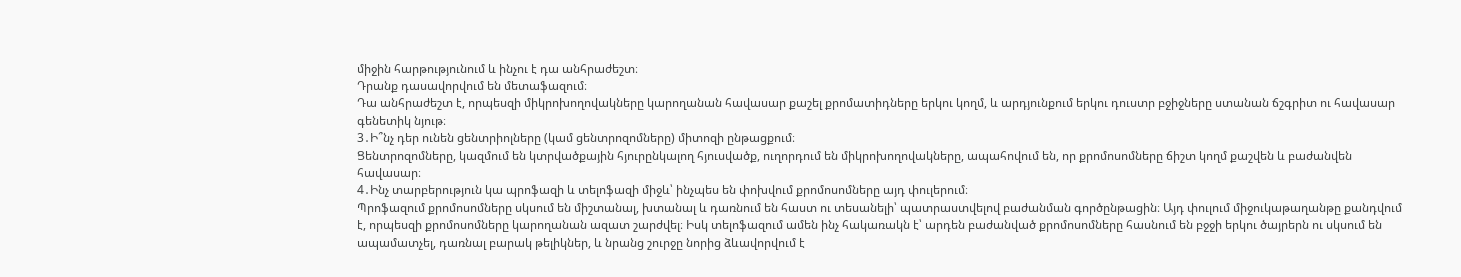միջին հարթությունում և ինչու է դա անհրաժեշտ։
Դրանք դասավորվում են մետաֆազում։
Դա անհրաժեշտ է, որպեսզի միկրոխողովակները կարողանան հավասար քաշել քրոմատիդները երկու կողմ, և արդյունքում երկու դուստր բջիջները ստանան ճշգրիտ ու հավասար գենետիկ նյութ։
3․Ի՞նչ դեր ունեն ցենտրիոլները (կամ ցենտրոզոմները) միտոզի ընթացքում։
Ցենտրոզոմները, կազմում են կտրվածքային հյուրընկալող հյուսվածք, ուղորդում են միկրոխողովակները, ապահովում են, որ քրոմոսոմները ճիշտ կողմ քաշվեն և բաժանվեն հավասար։
4․Ինչ տարբերություն կա պրոֆազի և տելոֆազի միջև՝ ինչպես են փոխվում քրոմոսոմները այդ փուլերում։
Պրոֆազում քրոմոսոմները սկսում են միշտանալ, խտանալ և դառնում են հաստ ու տեսանելի՝ պատրաստվելով բաժանման գործընթացին։ Այդ փուլում միջուկաթաղանթը քանդվում է, որպեսզի քրոմոսոմները կարողանան ազատ շարժվել։ Իսկ տելոֆազում ամեն ինչ հակառակն է՝ արդեն բաժանված քրոմոսոմները հասնում են բջջի երկու ծայրերն ու սկսում են ապամատչել, դառնալ բարակ թելիկներ, և նրանց շուրջը նորից ձևավորվում է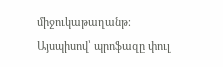միջուկաթաղանթ։ Այսպիսով՝ պրոֆազը փուլ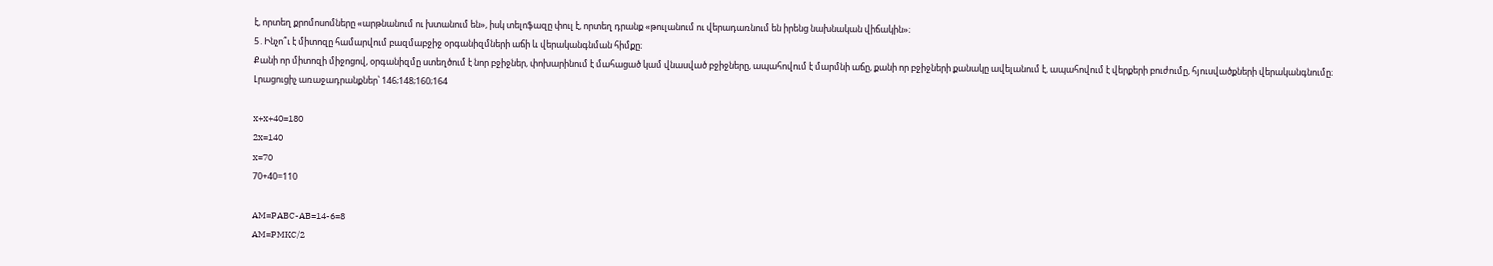է, որտեղ քրոմոսոմները «արթնանում ու խտանում են», իսկ տելոֆազը փուլ է, որտեղ դրանք «թուլանում ու վերադառնում են իրենց նախնական վիճակին»։
5․Ինչո՞ւ է միտոզը համարվում բազմաբջիջ օրգանիզմների աճի և վերականգնման հիմքը։
Քանի որ միտոզի միջոցով, օրգանիզմը ստեղծում է նոր բջիջներ, փոխարինում է մահացած կամ վնասված բջիջները, ապահովում է մարմնի աճը, քանի որ բջիջների քանակը ավելանում է, ապահովում է վերքերի բուժումը, հյուսվածքների վերականգնումը։
Լրացուցիչ առաջադրանքներ՝ 146;148;160;164

x+x+40=180
2x=140
x=70
70+40=110

AM=PABC-AB=14-6=8
AM=PMKC/2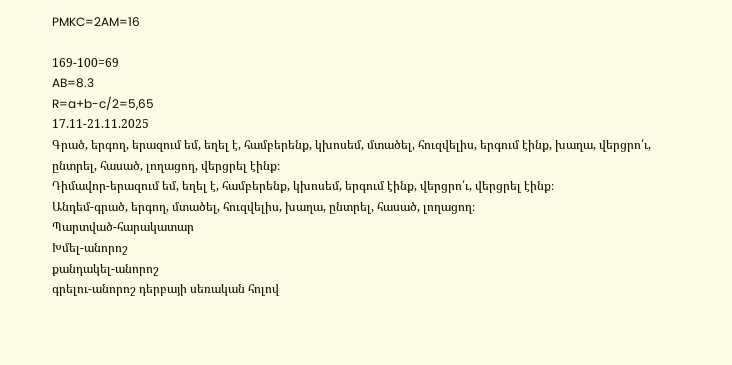PMKC=2AM=16

169-100=69
AB=8.3
R=a+b-c/2=5,65
17.11-21.11.2025
Գրած, երգող, երազում եմ, եղել է, համբերենք, կխոսեմ, մտածել, հուզվելիս, երգում էինք, խաղա, վերցրո՛ւ, ընտրել, հասած, լողացող, վերցրել էինք։
Դիմավոր-երազում եմ, եղել է, համբերենք, կխոսեմ, երգում էինք, վերցրո՛ւ, վերցրել էինք։
Անդեմ-գրած, երգող, մտածել, հուզվելիս, խաղա, ընտրել, հասած, լողացող։
Պարտված-հարակատար
Խմել-անորոշ
քանդակել-անորոշ
գրելու-անորոշ դերբայի սեռական հոլով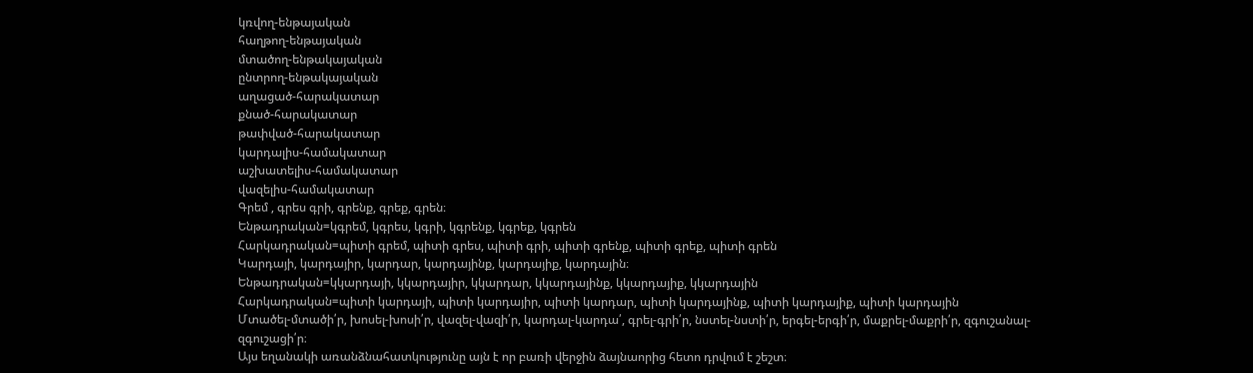կռվող-ենթայական
հաղթող-ենթայական
մտածող-ենթակայական
ընտրող-ենթակայական
աղացած-հարակատար
քնած-հարակատար
թափված-հարակատար
կարդալիս-համակատար
աշխատելիս-համակատար
վազելիս-համակատար
Գրեմ , գրես գրի, գրենք, գրեք, գրեն։
Ենթադրական=կգրեմ, կգրես, կգրի, կգրենք, կգրեք, կգրեն
Հարկադրական=պիտի գրեմ, պիտի գրես, պիտի գրի, պիտի գրենք, պիտի գրեք, պիտի գրեն
Կարդայի, կարդայիր, կարդար, կարդայինք, կարդայիք, կարդային։
Ենթադրական=կկարդայի, կկարդայիր, կկարդար, կկարդայինք, կկարդայիք, կկարդային
Հարկադրական=պիտի կարդայի, պիտի կարդայիր, պիտի կարդար, պիտի կարդայինք, պիտի կարդայիք, պիտի կարդային
Մտածել-մտածի՛ր, խոսել-խոսի՛ր, վազել-վազի՛ր, կարդալ-կարդա՛, գրել-գրի՛ր, նստել-նստի՛ր, երգել-երգի՛ր, մաքրել-մաքրի՛ր, զգուշանալ-զգուշացի՛ր։
Այս եղանակի առանձնահատկությունը այն է որ բառի վերջին ձայնաորից հետո դրվում է շեշտ։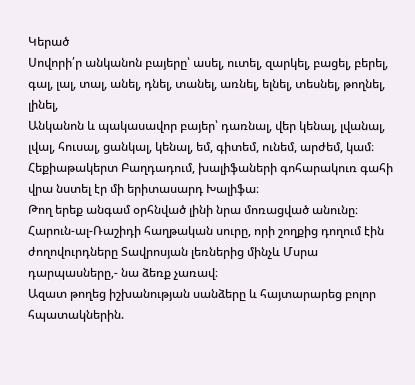Կերած
Սովորի՛ր անկանոն բայերը՝ ասել, ուտել, զարկել, բացել, բերել, գալ, լալ, տալ, անել, դնել, տանել, առնել, ելնել, տեսնել, թողնել, լինել,
Անկանոն և պակասավոր բայեր՝ դառնալ, վեր կենալ, լվանալ, լվալ, հուսալ, ցանկալ, կենալ, եմ, գիտեմ, ունեմ, արժեմ, կամ։
Հեքիաթակերտ Բաղդադում, խալիֆաների գոհարակուռ գահի վրա նստել էր մի երիտասարդ Խալիֆա։
Թող երեք անգամ օրհնված լինի նրա մոռացված անունը։
Հարուն-ալ-Ռաշիդի հաղթական սուրը, որի շողքից դողում էին ժողովուրդները Տավրոսյան լեռներից մինչև Մսրա դարպասները,- նա ձեռք չառավ։
Ազատ թողեց իշխանության սանձերը և հայտարարեց բոլոր հպատակներին.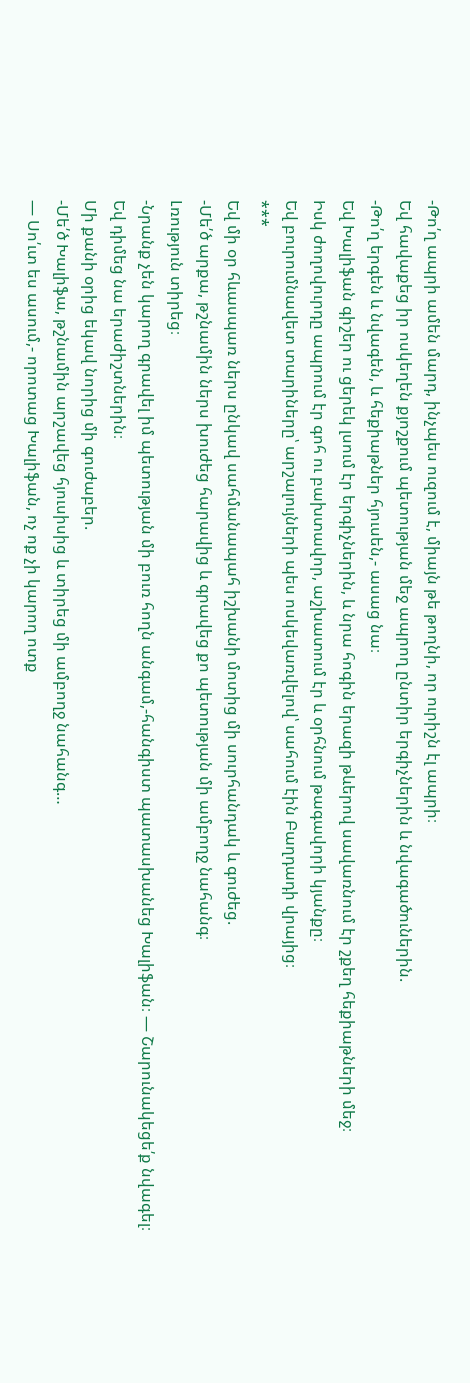-Թո՛ղ ապրի ամեն մարդ, ինչպես ուզում է, միայն թե թողնի, որ ուրիշն էլ ապրի։
Եվ հավաքեց իր ոսկեղեն քյոշքում պետության մեջ ապրող ընտիր երգիչներին և նվագածուներին.
-Թո՛ղ երգեն և նվագեն, և հեքիաթներ հյուսեն,- ասաց նա։
Եվ Խալիֆան գիշեր ու ցերեկ լսում էր երգիչներին, և նրա հոգին երազի թևերով սավառնում էր շքեղ հեքիաթների մեջ։
Իսկ ժողովուրդը ապրում էր գոհ ու բախտավոր, աշխատում էր և օրհնում թագավորի կյանքը։
Եվ բուրումնավետ տարիները՝ արշալույների պես ոսկեվառվելով՝ սահում էին Բաղդադի վրայից։
***
Եվ մի օր հևասպառ ներս ընկավ սահմանապահ իշխանի մոտից մի սուրհանդակ և գուժեց.
-Մե՛ծ արքա, թշնամին ներս խուժեց հարավից և գրավեց քո պետության մի ամբողջ նահանգ։
Լռություն տիրեց։
-Նրանք չեն կարող գրավել իմ պետության մի բուռ հողն անգամ,-հանգիստ պատասխանեց Խալիֆան։ — Շարունակեցե՛ք նվագել։
Եվ դիմեց նա երաժիշտներին։
Մի քանի օրից եկավ նորից մի գուժաբեր.
-Մե՛ծ Խալիֆա, թշնամին արշավեց հյուսիսից և տիրեց մի ամբողջ նահանգ…
— Սո՛ւտ ես ասում,- որոտաց Խալիֆան, ոչ ոք չի կարող ոտք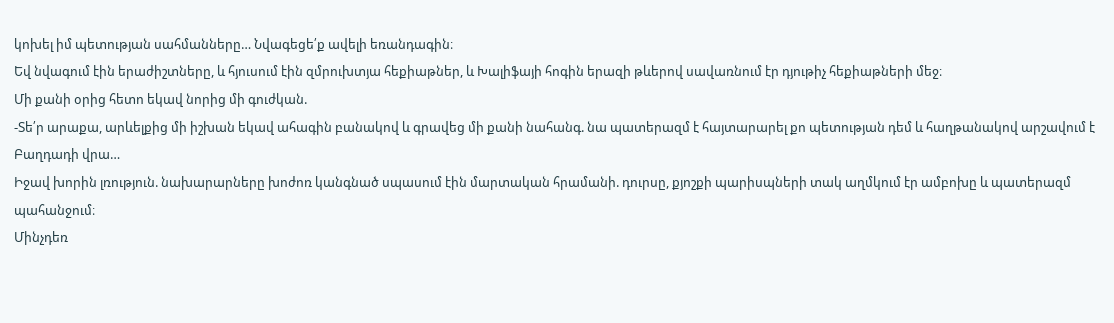կոխել իմ պետության սահմանները… Նվագեցե՛ք ավելի եռանդագին։
Եվ նվագում էին երաժիշտները, և հյուսում էին զմրուխտյա հեքիաթներ, և Խալիֆայի հոգին երազի թևերով սավառնում էր դյութիչ հեքիաթների մեջ։
Մի քանի օրից հետո եկավ նորից մի գուժկան.
-Տե՛ր արաքա, արևելքից մի իշխան եկավ ահագին բանակով և գրավեց մի քանի նահանգ. նա պատերազմ է հայտարարել քո պետության դեմ և հաղթանակով արշավում է Բաղդադի վրա…
Իջավ խորին լռություն. նախարարները խոժոռ կանգնած սպասում էին մարտական հրամանի. դուրսը, քյոշքի պարիսպների տակ աղմկում էր ամբոխը և պատերազմ պահանջում։
Մինչդեռ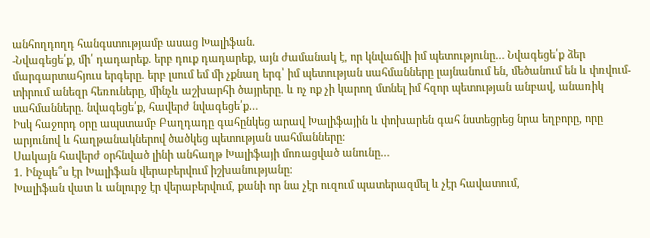անհողդողդ հանգստությամբ ասաց Խալիֆան.
-Նվագեցե՛ք, մի՛ դադարեք. երբ դուք դադարեք, այն ժամանակ է, որ կնվաճվի իմ պետությունը… Նվագեցե՛ք ձեր մարգարտահյուս երգերը. երբ լսում եմ մի չքնաղ երգ՝ իմ պետության սահմանները լայնանում են, մեծանում են և փռվում-տիրում անեզր հեռուները, մինչև աշխարհի ծայրերը. և ոչ ոք չի կարող մտնել իմ հզոր պետության անբավ, անառիկ սահմանները. նվագեցե՛ք, հավերժ նվագեցե՛ք…
Իսկ հաջորդ օրը ապստամբ Բաղդադը գահընկեց արավ Խալիֆային և փոխարեն գահ նստեցրեց նրա եղբորը, որը արյունով և հաղթանակներով ծածկեց պետության սահմանները։
Սակայն հավերժ օրհնված լինի անհաղթ Խալիֆայի մոռացված անունը…
1. Ինչպե՞ս էր Խալիֆան վերաբերվում իշխանությանը։
Խալիֆան վատ և անլուրջ էր վերաբերվում, քանի որ նա չէր ուզում պատերազմել և չէր հավատում,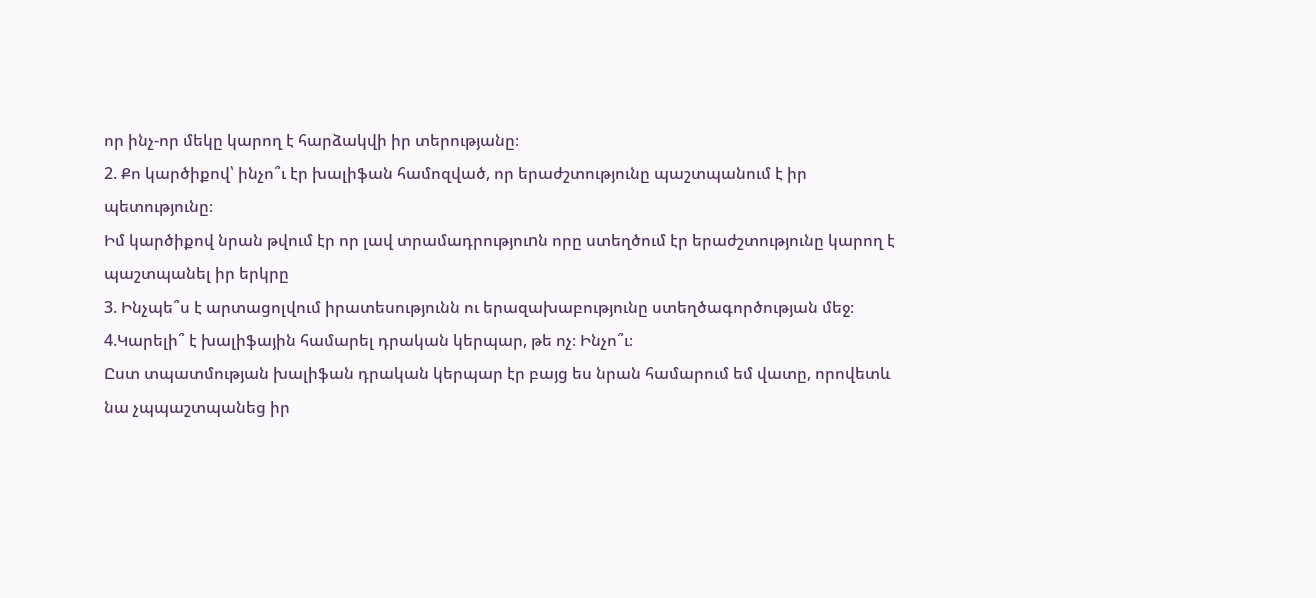որ ինչ-որ մեկը կարող է հարձակվի իր տերությանը։
2. Քո կարծիքով՝ ինչո՞ւ էր խալիֆան համոզված, որ երաժշտությունը պաշտպանում է իր պետությունը։
Իմ կարծիքով նրան թվում էր որ լավ տրամադրություnն որը ստեղծում էր երաժշտությունը կարող է պաշտպանել իր երկրը
3. Ինչպե՞ս է արտացոլվում իրատեսությունն ու երազախաբությունը ստեղծագործության մեջ։
4.Կարելի՞ է խալիֆային համարել դրական կերպար, թե ոչ։ Ինչո՞ւ։
Ըստ տպատմության խալիֆան դրական կերպար էր բայց ես նրան համարում եմ վատը, որովետև նա չպպաշտպանեց իր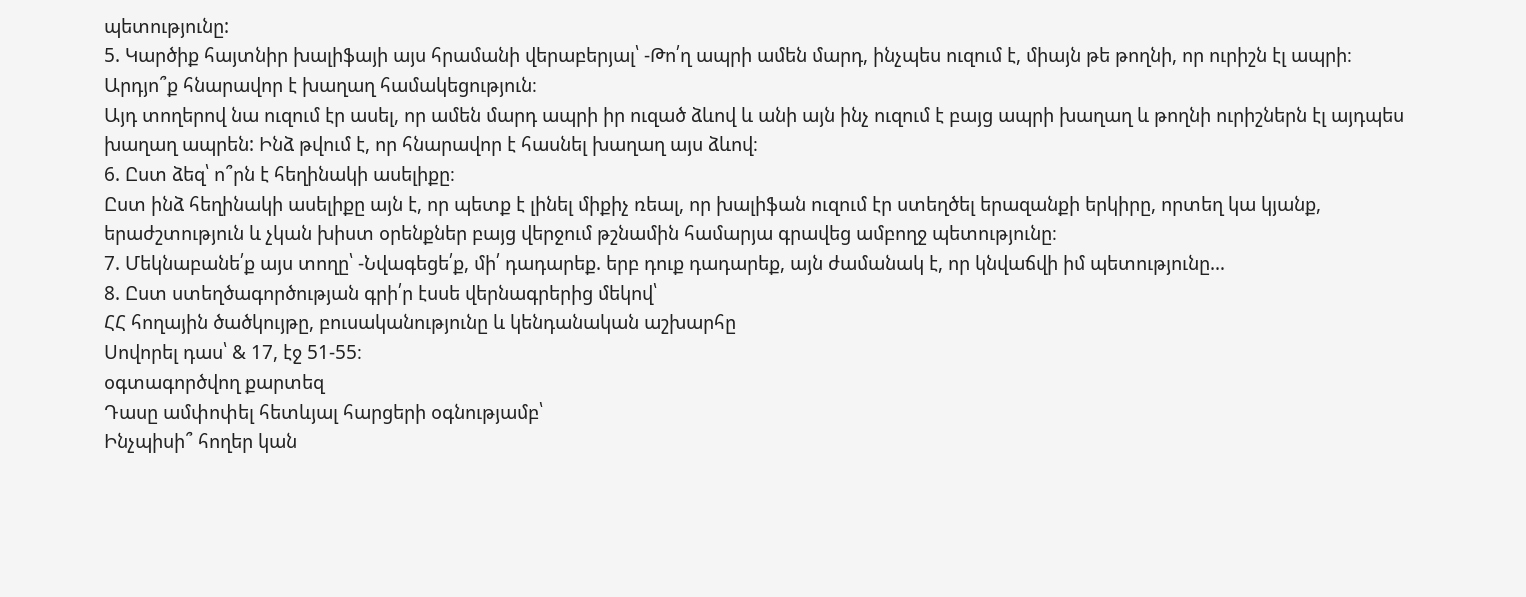պետությունը:
5. Կարծիք հայտնիր խալիֆայի այս հրամանի վերաբերյալ՝ -Թո՛ղ ապրի ամեն մարդ, ինչպես ուզում է, միայն թե թողնի, որ ուրիշն էլ ապրի։ Արդյո՞ք հնարավոր է խաղաղ համակեցություն։
Այդ տողերով նա ուզում էր ասել, որ ամեն մարդ ապրի իր ուզած ձևով և անի այն ինչ ուզում է բայց ապրի խաղաղ և թողնի ուրիշներն էլ այդպես խաղաղ ապրեն: Ինձ թվում է, որ հնարավոր է հասնել խաղաղ այս ձևով։
6. Ըստ ձեզ՝ ո՞րն է հեղինակի ասելիքը։
Ըստ ինձ հեղինակի ասելիքը այն է, որ պետք է լինել միքիչ ռեալ, որ խալիֆան ուզում էր ստեղծել երազանքի երկիրը, որտեղ կա կյանք, երաժշտություն և չկան խիստ օրենքներ բայց վերջում թշնամին համարյա գրավեց ամբողջ պետությունը։
7. Մեկնաբանե՛ք այս տողը՝ -Նվագեցե՛ք, մի՛ դադարեք. երբ դուք դադարեք, այն ժամանակ է, որ կնվաճվի իմ պետությունը…
8. Ըստ ստեղծագործության գրի՛ր էսսե վերնագրերից մեկով՝
ՀՀ հողային ծածկույթը, բուսականությունը և կենդանական աշխարհը
Սովորել դաս՝ & 17, էջ 51-55։
օգտագործվող քարտեզ
Դասը ամփոփել հետևյալ հարցերի օգնությամբ՝
Ինչպիսի՞ հողեր կան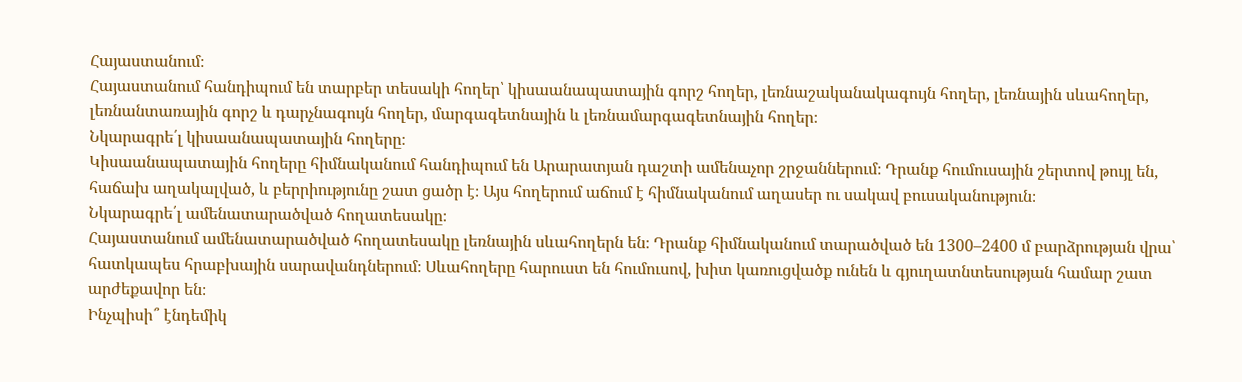Հայաստանում։
Հայաստանում հանդիպում են տարբեր տեսակի հողեր՝ կիսաանապատային գորշ հողեր, լեռնաշականակագույն հողեր, լեռնային սևահողեր, լեռնանտառային գորշ և դարչնագույն հողեր, մարգագետնային և լեռնամարգագետնային հողեր։
Նկարագրե՛լ կիսաանապատային հողերը։
Կիսաանապատային հողերը հիմնականում հանդիպում են Արարատյան դաշտի ամենաչոր շրջաններում։ Դրանք հումուսային շերտով թույլ են, հաճախ աղակալված, և բերրիությունը շատ ցածր է։ Այս հողերում աճում է հիմնականում աղասեր ու սակավ բուսականություն։
Նկարագրե՛լ ամենատարածված հողատեսակը։
Հայաստանում ամենատարածված հողատեսակը լեռնային սևահողերն են։ Դրանք հիմնականում տարածված են 1300–2400 մ բարձրության վրա՝ հատկապես հրաբխային սարավանդներում։ Սևահողերը հարուստ են հումուսով, խիտ կառուցվածք ունեն և գյուղատնտեսության համար շատ արժեքավոր են։
Ինչպիսի՞ էնդեմիկ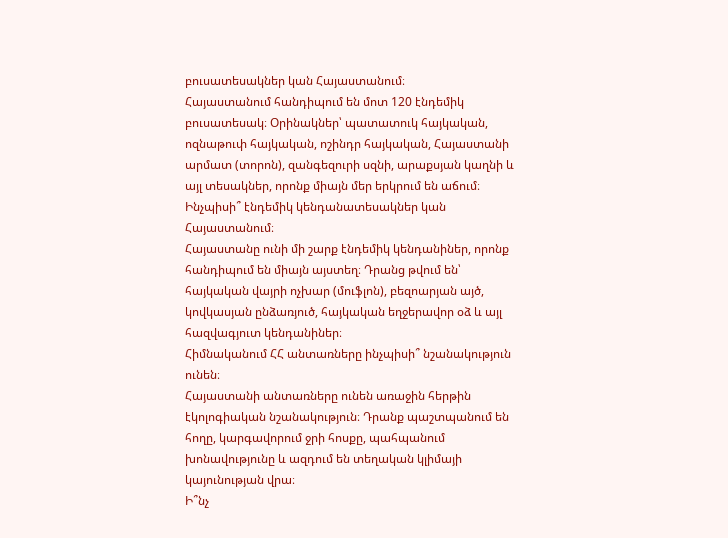բուսատեսակներ կան Հայաստանում։
Հայաստանում հանդիպում են մոտ 120 էնդեմիկ բուսատեսակ։ Օրինակներ՝ պատատուկ հայկական, ոզնաթուփ հայկական, ոշինդր հայկական, Հայաստանի արմատ (տորոն), զանգեզուրի սզնի, արաքսյան կաղնի և այլ տեսակներ, որոնք միայն մեր երկրում են աճում։
Ինչպիսի՞ էնդեմիկ կենդանատեսակներ կան Հայաստանում։
Հայաստանը ունի մի շարք էնդեմիկ կենդանիներ, որոնք հանդիպում են միայն այստեղ։ Դրանց թվում են՝ հայկական վայրի ոչխար (մուֆլոն), բեզոարյան այծ, կովկասյան ընձառյուծ, հայկական եղջերավոր օձ և այլ հազվագյուտ կենդանիներ։
Հիմնականում ՀՀ անտառները ինչպիսի՞ նշանակություն ունեն։
Հայաստանի անտառները ունեն առաջին հերթին էկոլոգիական նշանակություն։ Դրանք պաշտպանում են հողը, կարգավորում ջրի հոսքը, պահպանում խոնավությունը և ազդում են տեղական կլիմայի կայունության վրա։
Ի՞նչ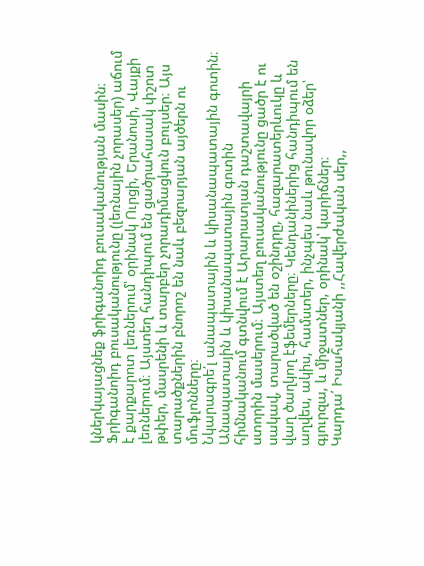կներկայացնեք ֆրիգանոիդ բուսականության մասին։
Ֆրիգանոիդ բուսականությունը (լեռնային չորասեր) աճում է քարքարոտ լեռներում՝ օրինակ Ուրցի, Երանոսի, Վայքի լեռներում։ Այստեղ հանդիպում են ցածրահասակ փշոտ թփեր, մասրենի և տարբեր չորադիմացկուն բույսեր։ Այս տարածքներին բնորոշ են նաև բեզոարյան այծերն ու մուֆլոնները։
Նկարագրե՛լ անապատային և կիսանապատային գոտին։
Անապատային և կիսանապատային գոտին հիմնականում գտնվում է Արարատյան դաշտավայրի ստորին մասերում։ Այստեղ բուսականությունը ցածր է ու սակավ, տարածված են օշինդրը, հազարատերևուկը և վաղ ծաղկող էֆեմերները։ Կենդանիներից հանդիպում են աղվես, ակիս, համստեր, ինչպես նաև թունավոր օձեր՝ գյուրզա, և միջատներ, օրինակ՝ կարիճներ։
Կարդա՛ Իսահակյանի ,,Հավերժական սեր,,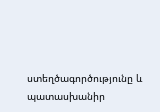ստեղծագործությունը և պատասխանիր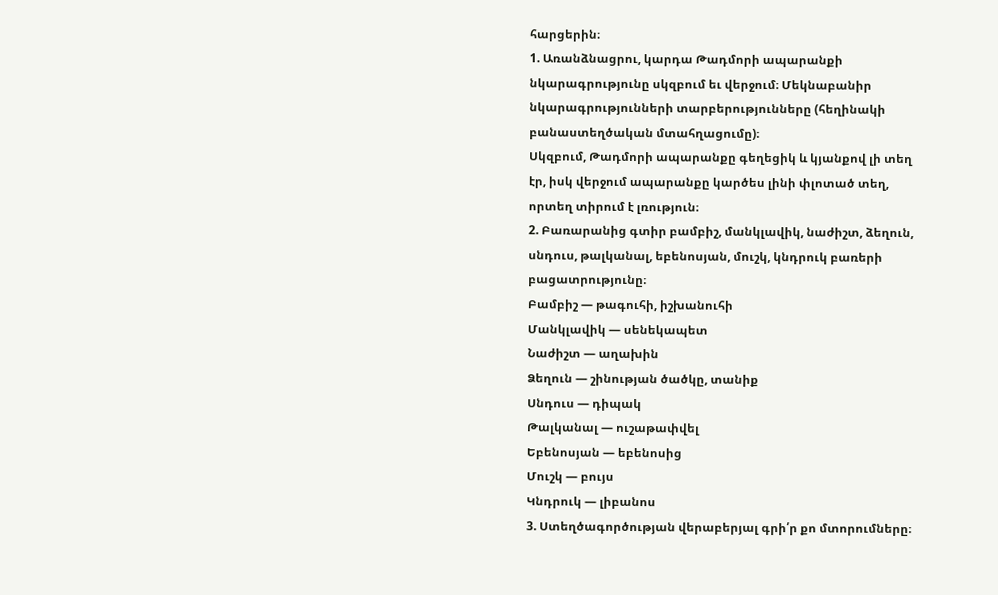հարցերին։
1. Առանձնացրու, կարդա Թադմորի ապարանքի նկարագրությունը սկզբում եւ վերջում։ Մեկնաբանիր նկարագրությունների տարբերությունները (հեղինակի բանաստեղծական մտահղացումը)։
Սկզբում, Թադմորի ապարանքը գեղեցիկ և կյանքով լի տեղ էր, իսկ վերջում ապարանքը կարծես լինի փլոտած տեղ, որտեղ տիրում է լռություն։
2. Բառարանից գտիր բամբիշ, մանկլավիկ, նաժիշտ, ձեղուն, սնդուս, թալկանալ, եբենոսյան, մուշկ, կնդրուկ բառերի բացատրությունը։
Բամբիշ — թագուհի, իշխանուհի
Մանկլավիկ — սենեկապետ
Նաժիշտ — աղախին
Ձեղուն — շինության ծածկը, տանիք
Սնդուս — դիպակ
Թալկանալ — ուշաթափվել
Եբենոսյան — եբենոսից
Մուշկ — բույս
Կնդրուկ — լիբանոս
3. Ստեղծագործության վերաբերյալ գրի՛ր քո մտորումները։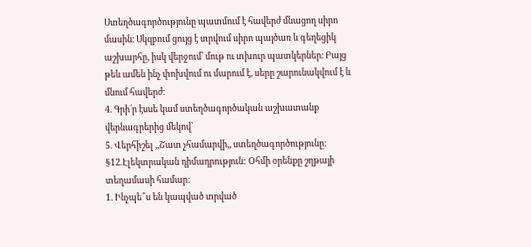Ստեղծագործությունը պատմում է հավերժ մնացող սիրո մասին։ Սկզբում ցույց է տրվում սիրո պայծառ և գեղեցիկ աշխարհը, իսկ վերջում՝ մութ ու տխուր պատկերներ։ Բայց թեև ամեն ինչ փոխվում ու մարում է, սերը շարունակվում է և մնում հավերժ։
4. Գրի՛ր էսսե կամ ստեղծագործական աշխատանք վերնագրերից մեկով՝
5. Վերհիշել ,,Շատ չհամարվի,, ստեղծագործությունը։
§12.Էլեկտրական դիմադրություն: Օհմի օրենքը շղթայի տեղամասի համար:
1. Ինչպե՞ս են կապված տրված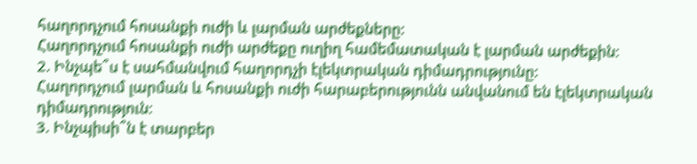հաղորդչում հոսանքի ուժի և լարման արժեքները:
Հաղորդչում հոսանքի ուժի արժեքը ուղիղ համեմատական է լարման արժեքին։
2. Ինչպե՞ս է սահմանվում հաղորդչի էլեկտրական դիմադրությունը:
Հաղորդչում լարման և հոսանքի ուժի հարաբերությունն անվանում են էլեկտրական դիմադրություն։
3. Ինչպիսի՞ն է տարբեր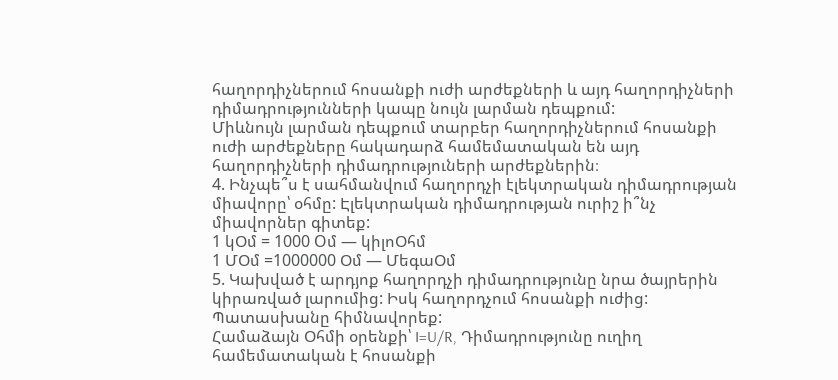հաղորդիչներում հոսանքի ուժի արժեքների և այդ հաղորդիչների դիմադրությունների կապը նույն լարման դեպքում:
Միևնույն լարման դեպքում տարբեր հաղորդիչներում հոսանքի ուժի արժեքները հակադարձ համեմատական են այդ հաղորդիչների դիմադրություների արժեքներին։
4. Ինչպե՞ս է սահմանվում հաղորդչի էլեկտրական դիմադրության միավորը՝ օհմը: Էլեկտրական դիմադրության ուրիշ ի՞նչ միավորներ գիտեք:
1 կՕմ = 1000 Oմ — կիլոՕհմ
1 ՄՕմ =1000000 Օմ — ՄեգաՕմ
5. Կախված է արդյոք հաղորդչի դիմադրությունը նրա ծայրերին կիրառված լարումից: Իսկ հաղորդչում հոսանքի ուժից: Պատասխանը հիմնավորեք:
Համաձայն Օհմի օրենքի՝ I=U/R, Դիմադրությունը ուղիղ համեմատական է հոսանքի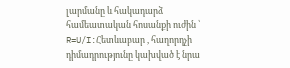լարմանը և հակադարձ համեատական հոսանքի ուժին ՝ R=U/I:Հետևաբար , հաղորդչի դիմադրությունը կախված է նրա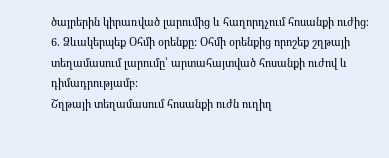ծայրերին կիրառված լարումից և հաղորդչում հոսանքի ուժից։
6. Ձևակերպեք Օհմի օրենքը: Օհմի օրենքից որոշեք շղթայի տեղամասում լարումը՝ արտահայտված հոսանքի ուժով և դիմադրությամբ:
Շղթայի տեղամասում հոսանքի ուժն ուղիղ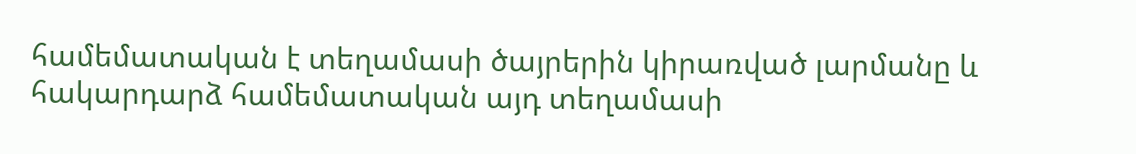համեմատական է տեղամասի ծայրերին կիրառված լարմանը և հակարդարձ համեմատական այդ տեղամասի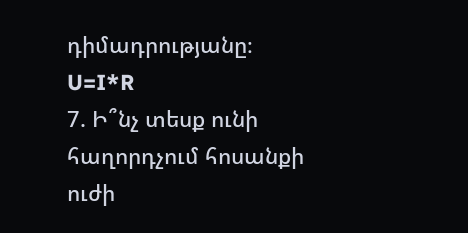դիմադրությանը։
U=I*R
7. Ի՞նչ տեսք ունի հաղորդչում հոսանքի ուժի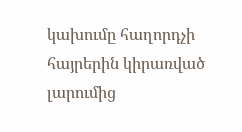կախումը հաղորդչի հայրերին կիրառված լարումից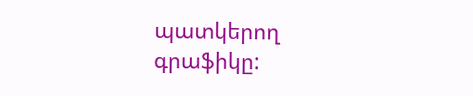պատկերող գրաֆիկը: